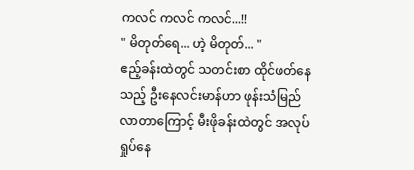ကလင် ကလင် ကလင်...!!
" မိတုတ်ရေ... ဟဲ့ မိတုတ်... "
ဧည့်ခန်းထဲတွင် သတင်းစာ ထိုင်ဖတ်နေသည့် ဦးနေလင်းမာန်ဟာ ဖုန်းသံမြည်လာတာကြောင့် မီးဖိုခန်းထဲတွင် အလုပ်ရှုပ်နေ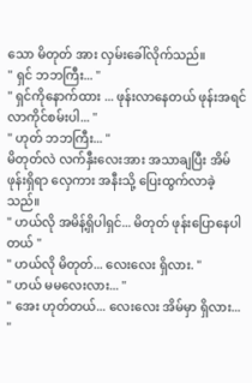သော မိတုတ် အား လှမ်းခေါ်လိုက်သည်။
" ရှင် ဘဘကြီး... "
" ရှင်ကိုနောက်ထား ... ဖုန်းလာနေတယ် ဖုန်းအရင်လာကိုင်စမ်းပါ... "
" ဟုတ် ဘဘကြီး... "
မိတုတ်လဲ လက်နှီးလေးအား အသာချပြီး အိမ်ဖုန်းရှိရာ လှေကား အနီးသို့ ပြေးထွက်လာခဲ့သည်။
" ဟယ်လို အမိန့်ရှိပါရှင်... မိတုတ် ဖုန်းပြောနေပါတယ် "
" ဟယ်လို မိတုတ်... လေးလေး ရှိလား. "
" ဟယ် မမလေးလား... "
" အေး ဟုတ်တယ်... လေးလေး အိမ်မှာ ရှိလား... "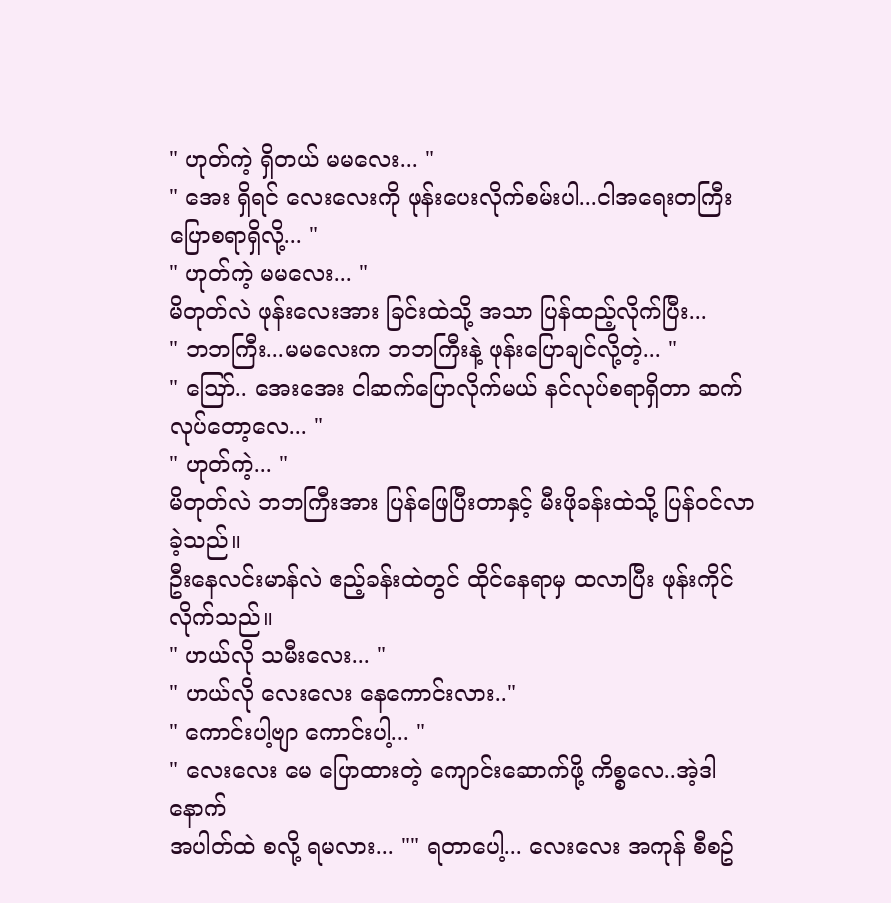" ဟုတ်ကဲ့ ရှိတယ် မမလေး... "
" အေး ရှိရင် လေးလေးကို ဖုန်းပေးလိုက်စမ်းပါ...ငါအရေးတကြီး ပြောစရာရှိလို့... "
" ဟုတ်ကဲ့ မမလေး... "
မိတုတ်လဲ ဖုန်းလေးအား ခြင်းထဲသို့ အသာ ပြန်ထည့်လိုက်ပြီး...
" ဘဘကြီး...မမလေးက ဘဘကြီးနဲ့ ဖုန်းပြောချင်လို့တဲ့... "
" ဪ.. အေးအေး ငါဆက်ပြောလိုက်မယ် နင်လုပ်စရာရှိတာ ဆက်လုပ်တော့လေ... "
" ဟုတ်ကဲ့... "
မိတုတ်လဲ ဘဘကြီးအား ပြန်ဖြေပြီးတာနှင့် မီးဖိုခန်းထဲသို့ ပြန်ဝင်လာခဲ့သည်။
ဦးနေလင်းမာန်လဲ ဧည့်ခန်းထဲတွင် ထိုင်နေရာမှ ထလာပြီး ဖုန်းကိုင်လိုက်သည်။
" ဟယ်လို သမီးလေး... "
" ဟယ်လို လေးလေး နေကောင်းလား.."
" ကောင်းပါ့ဗျာ ကောင်းပါ့... "
" လေးလေး မေ ပြောထားတဲ့ ကျောင်းဆောက်ဖို့ ကိစ္စလေ..အဲ့ဒါ နောက်
အပါတ်ထဲ စလို့ ရမလား... "" ရတာပေါ့... လေးလေး အကုန် စီစဥ်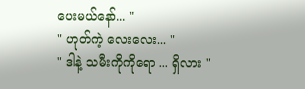ပေးမယ်နော်... "
" ဟုတ်ကဲ့ လေးလေး... "
" ဒါနဲ့ သမီးကိုကိုရော ... ရှိလား "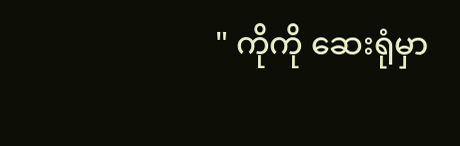" ကိုကို ဆေးရုံမှာ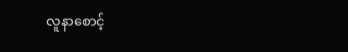လူနာစောင့်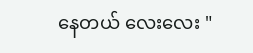နေတယ် လေးလေး "